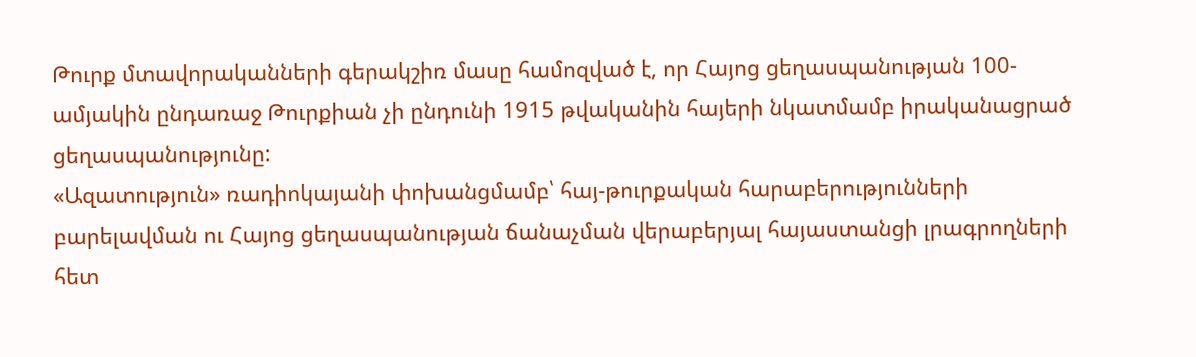Թուրք մտավորականների գերակշիռ մասը համոզված է, որ Հայոց ցեղասպանության 100-ամյակին ընդառաջ Թուրքիան չի ընդունի 1915 թվականին հայերի նկատմամբ իրականացրած ցեղասպանությունը:
«Ազատություն» ռադիոկայանի փոխանցմամբ՝ հայ-թուրքական հարաբերությունների բարելավման ու Հայոց ցեղասպանության ճանաչման վերաբերյալ հայաստանցի լրագրողների հետ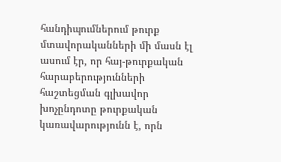հանդիպումներում թուրք մտավորականների մի մասն էլ ասում էր, որ հայ-թուրքական հարաբերությունների հաշտեցման գլխավոր խոչընդոտը թուրքական կառավարությունն է, որն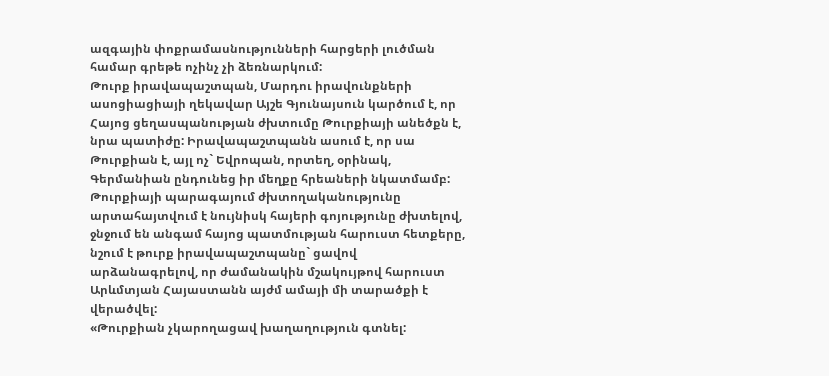ազգային փոքրամասնությունների հարցերի լուծման համար գրեթե ոչինչ չի ձեռնարկում:
Թուրք իրավապաշտպան, Մարդու իրավունքների ասոցիացիայի ղեկավար Այշե Գյունայսուն կարծում է, որ Հայոց ցեղասպանության ժխտումը Թուրքիայի անեծքն է, նրա պատիժը: Իրավապաշտպանն ասում է, որ սա Թուրքիան է, այլ ոչ` Եվրոպան, որտեղ, օրինակ, Գերմանիան ընդունեց իր մեղքը հրեաների նկատմամբ: Թուրքիայի պարագայում ժխտողականությունը արտահայտվում է նույնիսկ հայերի գոյությունը ժխտելով, ջնջում են անգամ հայոց պատմության հարուստ հետքերը, նշում է թուրք իրավապաշտպանը` ցավով արձանագրելով, որ ժամանակին մշակույթով հարուստ Արևմտյան Հայաստանն այժմ ամայի մի տարածքի է վերածվել:
«Թուրքիան չկարողացավ խաղաղություն գտնել: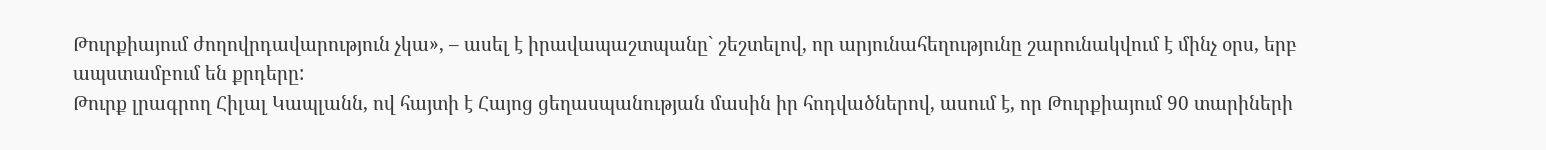Թուրքիայում ժողովրդավարություն չկա», – ասել է իրավապաշտպանը` շեշտելով, որ արյունահեղությունը շարունակվում է մինչ օրս, երբ ապստամբում են քրդերը:
Թուրք լրագրող Հիլալ Կապլանն, ով հայտի է Հայոց ցեղասպանության մասին իր հոդվածներով, ասում է, որ Թուրքիայում 90 տարիների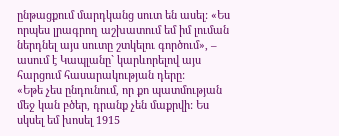ընթացքում մարդկանց սուտ են ասել: «Ես որպես լրագրող աշխատում եմ իմ լուման ներդնել այս սուտը շտկելու գործում», – ասում է Կապլանը` կարևորելով այս հարցում հասարակության դերը:
«Եթե չես ընդունում, որ քո պատմության մեջ կան բծեր, դրանք չեն մաքրվի: Ես սկսել եմ խոսել 1915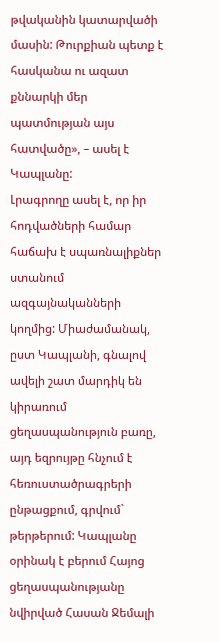թվականին կատարվածի մասին: Թուրքիան պետք է հասկանա ու ազատ քննարկի մեր պատմության այս հատվածը», – ասել է Կապլանը:
Լրագրողը ասել է, որ իր հոդվածների համար հաճախ է սպառնալիքներ ստանում ազգայնականների կողմից: Միաժամանակ, ըստ Կապլանի, գնալով ավելի շատ մարդիկ են կիրառում ցեղասպանություն բառը, այդ եզրույթը հնչում է հեռուստածրագրերի ընթացքում, գրվում` թերթերում: Կապլանը օրինակ է բերում Հայոց ցեղասպանությանը նվիրված Հասան Ջեմալի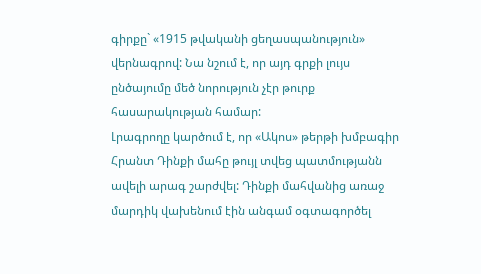գիրքը` «1915 թվականի ցեղասպանություն» վերնագրով: Նա նշում է, որ այդ գրքի լույս ընծայումը մեծ նորություն չէր թուրք հասարակության համար:
Լրագրողը կարծում է, որ «Ակոս» թերթի խմբագիր Հրանտ Դինքի մահը թույլ տվեց պատմությանն ավելի արագ շարժվել: Դինքի մահվանից առաջ մարդիկ վախենում էին անգամ օգտագործել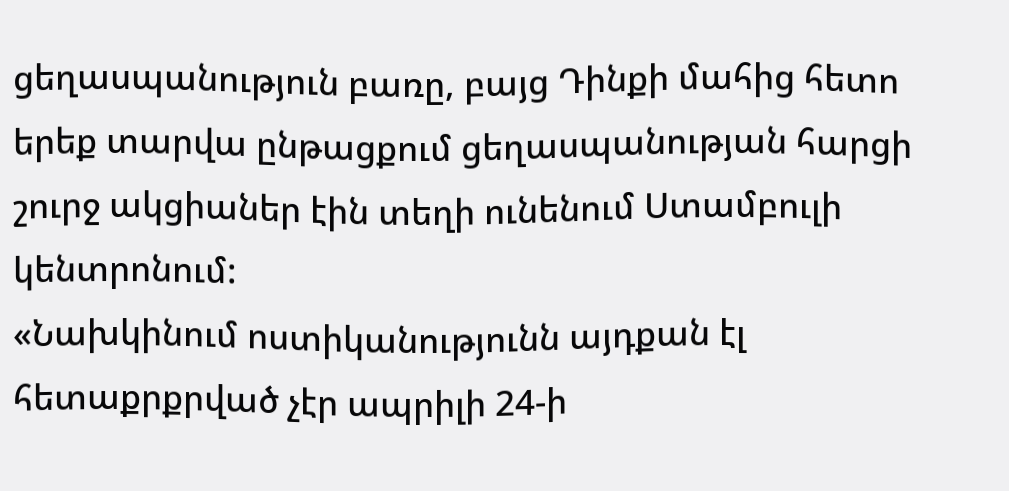ցեղասպանություն բառը, բայց Դինքի մահից հետո երեք տարվա ընթացքում ցեղասպանության հարցի շուրջ ակցիաներ էին տեղի ունենում Ստամբուլի կենտրոնում:
«Նախկինում ոստիկանությունն այդքան էլ հետաքրքրված չէր ապրիլի 24-ի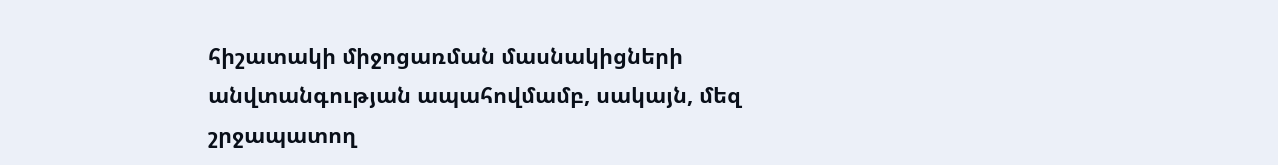հիշատակի միջոցառման մասնակիցների անվտանգության ապահովմամբ, սակայն, մեզ շրջապատող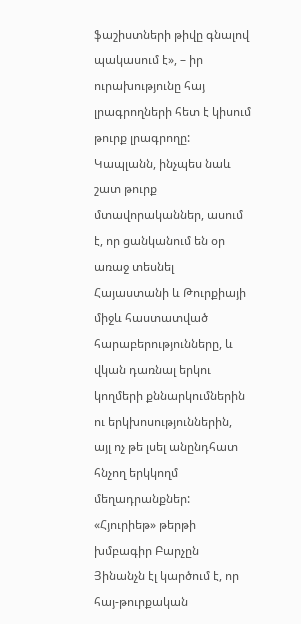ֆաշիստների թիվը գնալով պակասում է», – իր ուրախությունը հայ լրագրողների հետ է կիսում թուրք լրագրողը:
Կապլանն, ինչպես նաև շատ թուրք մտավորականներ, ասում է, որ ցանկանում են օր առաջ տեսնել Հայաստանի և Թուրքիայի միջև հաստատված հարաբերությունները, և վկան դառնալ երկու կողմերի քննարկումներին ու երկխոսություններին, այլ ոչ թե լսել անընդհատ հնչող երկկողմ մեղադրանքներ:
«Հյուրիեթ» թերթի խմբագիր Բարչըն Յինանչն էլ կարծում է, որ հայ-թուրքական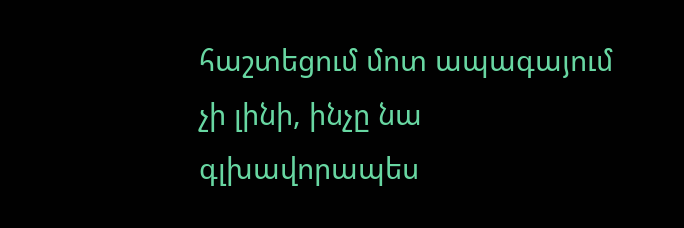հաշտեցում մոտ ապագայում չի լինի, ինչը նա գլխավորապես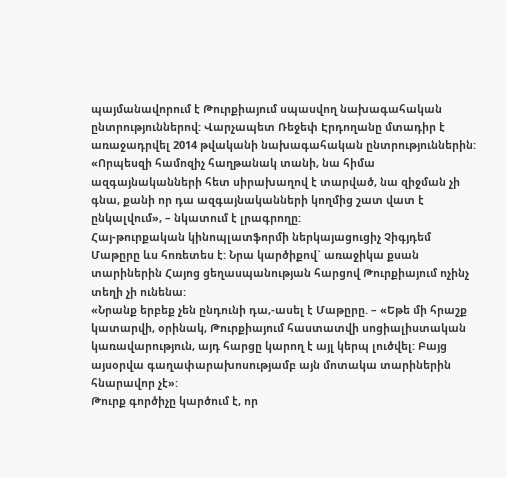պայմանավորում է Թուրքիայում սպասվող նախագահական ընտրություններով: Վարչապետ Ռեջեփ Էրդողանը մտադիր է առաջադրվել 2014 թվականի նախագահական ընտրություններին:
«Որպեսզի համոզիչ հաղթանակ տանի, նա հիմա ազգայնականների հետ սիրախաղով է տարված, նա զիջման չի գնա, քանի որ դա ազգայնականների կողմից շատ վատ է ընկալվում», – նկատում է լրագրողը:
Հայ-թուրքական կինոպլատֆորմի ներկայացուցիչ Չիգյդեմ Մաթըրը ևս հոռետես է: Նրա կարծիքով` առաջիկա քսան տարիներին Հայոց ցեղասպանության հարցով Թուրքիայում ոչինչ տեղի չի ունենա:
«Նրանք երբեք չեն ընդունի դա,-ասել է Մաթըրը. – «Եթե մի հրաշք կատարվի, օրինակ, Թուրքիայում հաստատվի սոցիալիստական կառավարություն, այդ հարցը կարող է այլ կերպ լուծվել: Բայց այսօրվա գաղափարախոսությամբ այն մոտակա տարիներին հնարավոր չէ»:
Թուրք գործիչը կարծում է, որ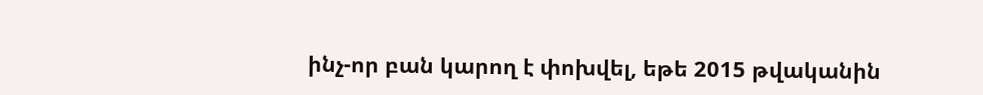ինչ-որ բան կարող է փոխվել, եթե 2015 թվականին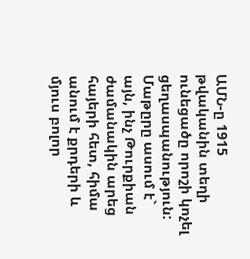ԱՄՆ-ը 1915 թվականին տեղի ունեցածը որոշի կոչել ցեղասպանություն: Մաթըրը ասում է` այն, ինչ Թուրքիան ժամանակին արեց հայերի հետ, հիմա անում է քրդերի և մյուս բոլոր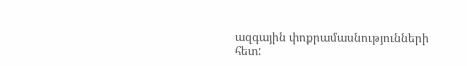ազգային փոքրամասնությունների հետ: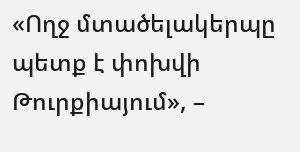«Ողջ մտածելակերպը պետք է փոխվի Թուրքիայում», –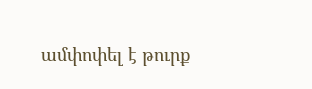ամփոփել է թուրք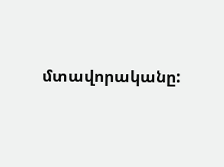մտավորականը: